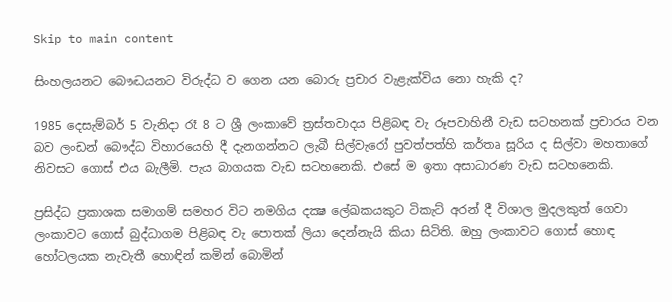Skip to main content

සිංහලයනට බෙ‍ෟද්‍ධයනට විරුද්ධ ව ගෙන යන බොරු ප්‍රචාර වැළැක්විය නො හැකි ද?

1985 දෙසැම්බර් 5 වැනිදා රෑ 8 ට ශ්‍රී ලංකාවේ ත්‍රස්තවාදය පිළිබඳ වැ රූපවාහිනී වැඩ සටහනක් ප්‍රචාරය වන බව ලංඩන් බෞද්ධ විහාරයෙහි දී දැනගන්නට ලැබී සිල්වැරෝ පුවත්පත්හි කර්තෘ සූරිය ද සිල්වා මහතාගේ නිවසට ගොස් එය බැලීමි. පැය බාගයක වැඩ සටහනෙකි. එසේ ම ඉතා අසාධාරණ වැඩ සටහනෙකි.

ප්‍රසිද්ධ ප්‍රකාශක සමාගම් සමහර විට නමගිය දක්‍ෂ ලේඛකයකුට ටිකැට් අරන් දී විශාල මුදලකුත් ගෙවා ලංකාවට ගොස් බුද්ධාගම පිළිබඳ වැ පොතක් ලියා දෙන්නැයි කියා සිටිති. ඔහු ලංකාවට ගොස් හොඳ හෝටලයක නැවැතී හොඳින් කමින් බොමින්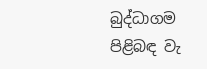බුද්ධාගම පිළිබඳ වැ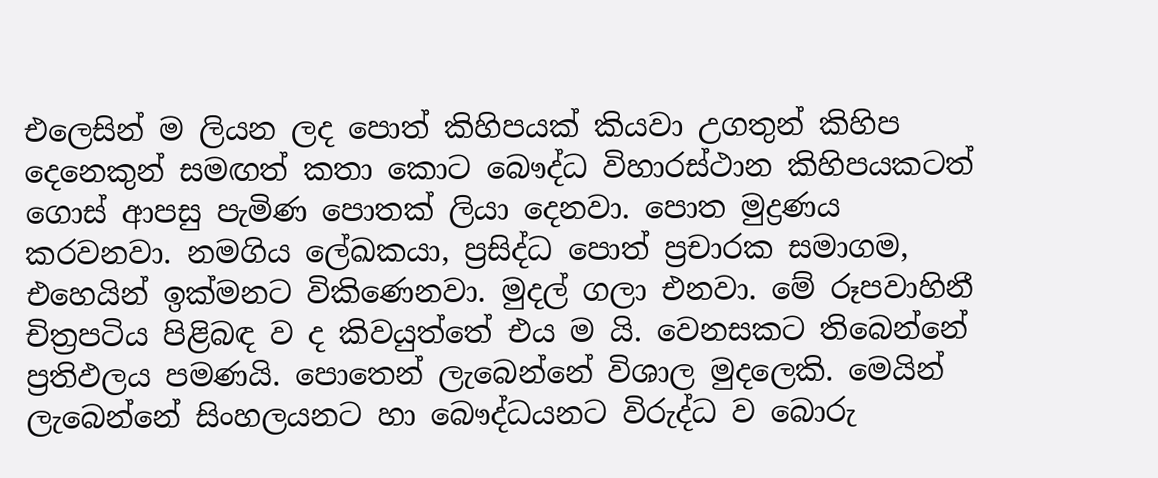එලෙසින් ම ලියන ලද පොත් කිහිපයක් කියවා උගතුන් කිහිප දෙනෙකුන් සමඟත් කතා කොට බෙ‍ෟද්ධ විහාරස්ථාන කිහිපයකටත් ගොස් ආපසු පැමිණ පොතක් ලියා දෙනවා. පොත මුද්‍රණය කරවනවා. නමගිය ලේඛකයා, ප්‍රසිද්ධ පොත් ප්‍රචාරක සමාගම, එහෙයින් ඉක්මනට විකිණෙනවා. මුදල් ගලා එනවා. මේ රූපවාහිනී චිත්‍රපටිය පිළිබඳ ව ද කිවයුත්තේ එය ම යි. වෙනසකට තිබෙන්නේ ප්‍රතිඵලය පමණයි. පෙ‍ාතෙන් ලැබෙන්නේ විශාල මුදලෙකි. මෙයින් ලැබෙන්නේ සිංහලයනට හා බෞද්ධයනට විරුද්ධ ව බොරු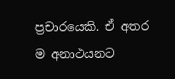ප්‍රචාරයෙකි. ඒ අතර ම අනාථයනට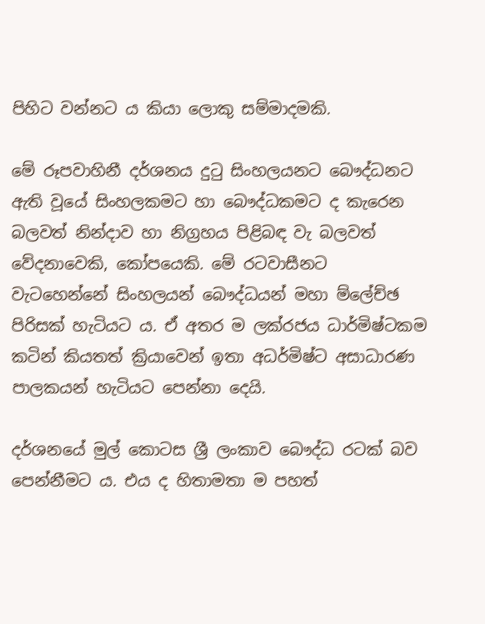පිහිට වන්නට ය කියා ලොකු සම්මාදමකි.

මේ රූපවාහිනී දර්ශනය දුටු සිංහලයනට බෞද්ධනට ඇති වූයේ සිංහලකමට හා බෙ‍‍ෟද්ධකමට ද කැරෙන බලවත් නින්දාව හා නිග්‍රහය පිළිබඳ වැ බලවත් වේදනාවෙකි, කෝපයෙකි. මේ රටවාසීනට වැටහෙන්නේ සිංහලයන් බෞද්ධයන් මහා ම්ලේච්ඡ පිරිසක් හැටියට ය. ඒ අතර ම ලක්රජය ධාර්මිෂ්ටකම කටින් කියතත් ක්‍රියාවෙන් ඉතා අධර්මිෂ්ට අසාධාරණ පාලකයන් හැටියට පෙන්නා දෙයි.

දර්ශනයේ මුල් කොටස ශ්‍රී ලංකාව බෞද්ධ රටක් බව පෙන්නීමට ය. එය ද හිතාමතා ම පහත්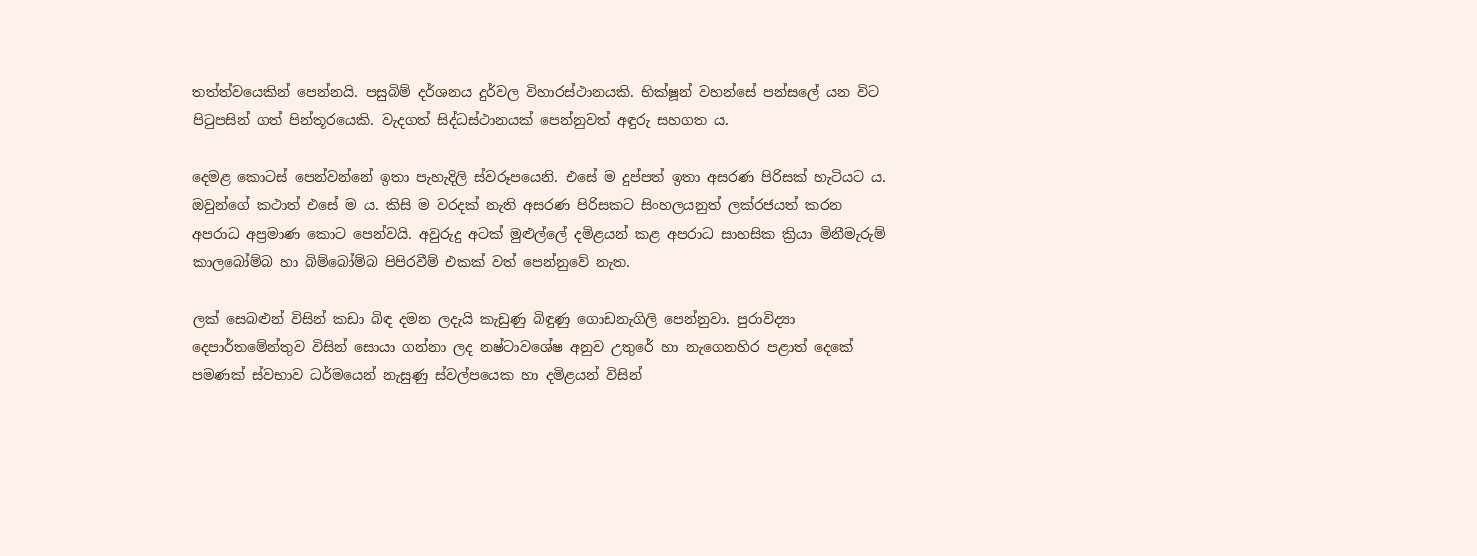තත්ත්වයෙකින් පෙන්නයි. පසුබිම් දර්ශනය දුර්වල විහාරස්ථානයකි. භික්ෂූන් වහන්සේ පන්සලේ යන විට පිටුපසින් ගත් පින්තූරයෙකි. වැදගත් සිද්ධස්ථානයක් පෙන්නුවත් අඳුරු සහගත ය.

දෙමළ කොටස් පෙන්වන්නේ ඉතා පැහැදිලි ස්වරූපයෙනි. එසේ ම දුප්පත් ඉතා අසරණ පිරිසක් හැටියට ය. ඔවුන්ගේ කථාත් එසේ ම ය. කිසි ම වරදක් නැති අසරණ පිරිසකට සිංහලයනුත් ලක්රජයත් කරන අපරාධ අප්‍රමාණ කොට පෙන්වයි. අවුරුදු අටක් මුළුල්ලේ දමිළයන් කළ අපරාධ සාහසික ක්‍රියා මිනීමැරුම් කාලබෝම්බ හා බිම්බෝම්බ පිපිරවීම් එකක් වත් පෙන්නුවේ නැත.

ලක් සෙබළුන් විසින් කඩා බිඳ දමන ලදැයි කැඩුණු බිඳුණු ගොඩනැගිලි පෙන්නුවා. පුරාවිද්‍යා දෙපාර්තමේන්තුව විසින් සොයා ගන්නා ලද නෂ්ටාවශේෂ අනුව උතුරේ හා නැගෙනහිර පළාත් දෙකේ පමණක් ස්වභාව ධර්මයෙන් නැසුණු ස්වල්පයෙක හා දමිළයන් විසින්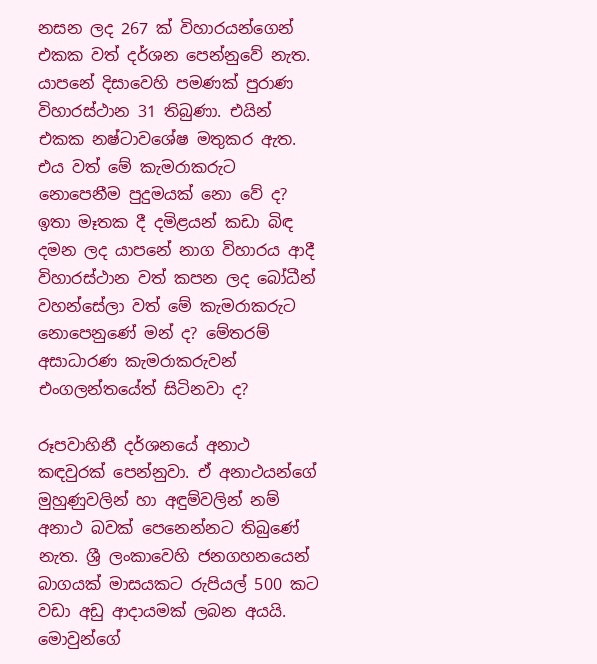නසන ලද 267 ක් විහාරයන්ගෙන් එකක වත් දර්ශන පෙන්නුවේ නැත. යාපනේ දිසාවෙහි පමණක් පුරාණ විහාරස්ථාන 31 තිබුණා. එයින් එකක නෂ්ටාවශේෂ මතුකර ඇත. එය වත් මේ කැමරාකරුට නොපෙනීම පුදුමයක් නො වේ ද? ඉතා මෑතක දී දමිළයන් කඩා බිඳ දමන ලද යාපනේ නාග විහාරය ආදී විහාරස්ථාන වත් කපන ලද බෝධීන් වහන්සේලා වත් මේ කැමරාකරුට නොපෙනුණේ මන් ද? මේතරම් අසාධාරණ කැමරාකරුවන් එංගලන්තයේත් සිටිනවා ද?

රූපවාහිනී දර්ශනයේ අනාථ කඳවුරක් පෙන්නුවා. ඒ අනාථයන්ගේ මුහුණුවලින් හා අඳුම්වලින් නම් අනාථ බවක් පෙනෙන්නට තිබුණේ නැත. ශ්‍රී ලංකාවෙහි ජනගහනයෙන් බාගයක් මාසයකට රුපියල් 500 කට වඩා අඩු ආදායමක් ලබන අයයි. මොවුන්ගේ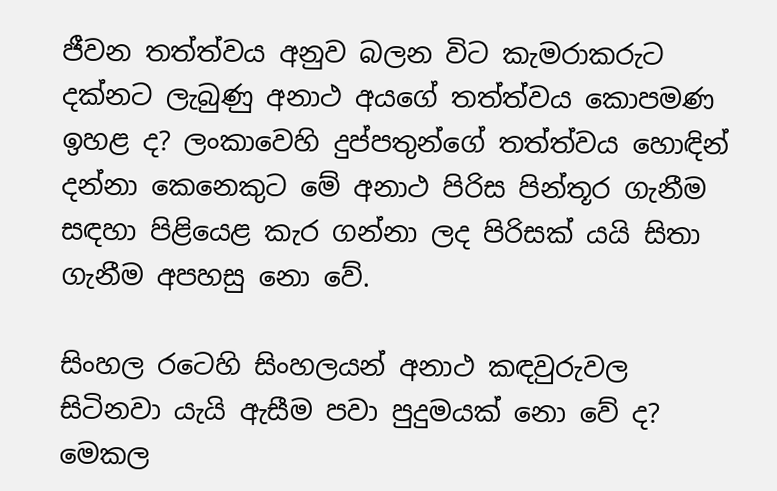ජීවන තත්ත්වය අනුව බලන විට කැමරාකරුට දක්නට ලැබුණු අනාථ අයගේ තත්ත්වය කොපමණ ඉහළ ද? ලංකාවෙහි දුප්පතුන්ගේ තත්ත්වය හොඳින් දන්නා කෙනෙකුට මේ අනාථ පිරිස පින්තූර ගැනීම සඳහා පිළියෙළ කැර ගන්නා ලද පිරිසක් යයි සිතා ගැනීම අපහසු නො වේ.

සිංහල රටෙහි සිංහලයන් අනාථ කඳවුරුවල සිටිනවා යැයි ඇසීම පවා පුදුමයක් නො වේ ද? මෙකල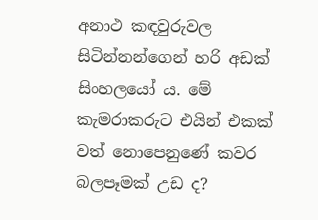අනාථ කඳවුරුවල සිටින්නන්ගෙන් හරි අඩක් සිංහලයෝ ය. මේ කැමරාකරුට එයින් එකක් වත් නොපෙනුණේ කවර බලපෑමක් උඩ ද?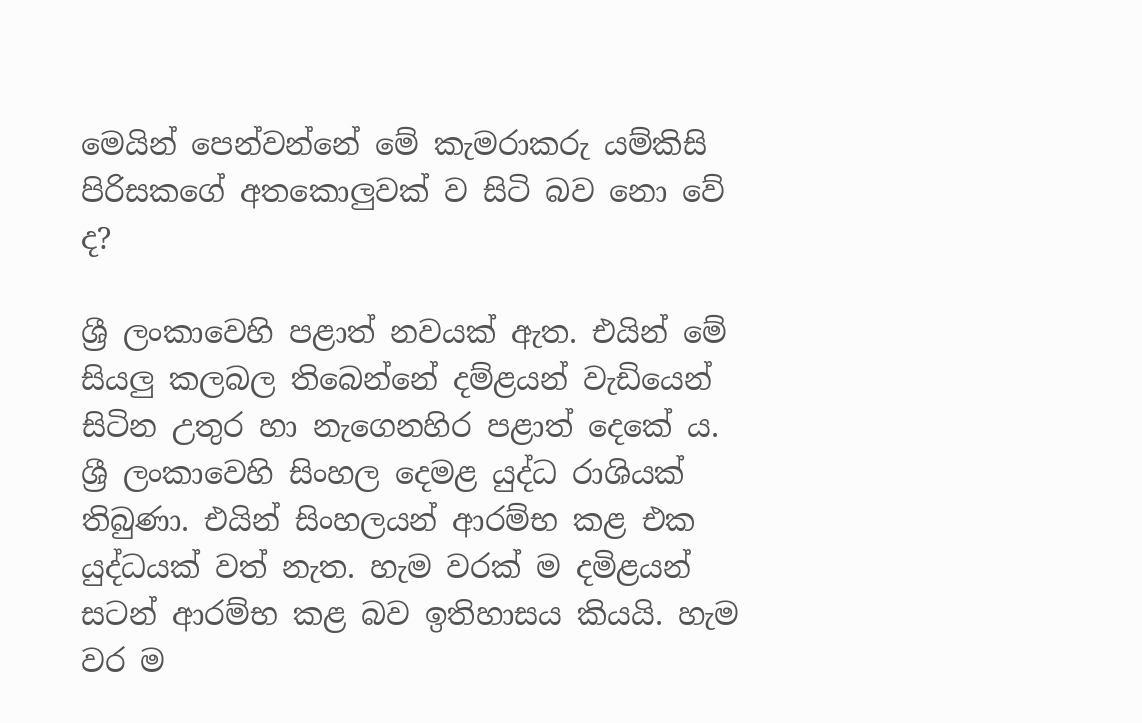මෙයින් පෙන්වන්නේ මේ කැමරාකරු යම්කිසි පිරිසකගේ අතකොලුවක් ව සිටි බව නො වේ ද?

ශ්‍රී ලංකාවෙහි පළාත් නවයක් ඇත. එයින් මේ සියලු කලබල තිබෙන්නේ දම්ළයන් වැඩියෙන් සිටින උතුර හා නැගෙනහිර පළාත් දෙකේ ය. ශ්‍රී ලංකාවෙහි සිංහල දෙමළ යුද්ධ රාශියක් තිබුණා. එයින් සිංහලයන් ආරම්භ කළ එක යුද්ධයක් වත් නැත. හැම වරක් ම දමිළයන් සටන් ආරම්භ කළ බව ඉතිහාසය කියයි. හැම වර ම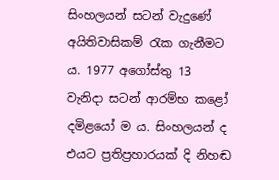සිංහලයන් සටන් වැදුණේ අයිතිවාසිකම් රැක ගැනීමට ය. 1977 අගෝස්තු 13 වැනිදා සටන් ආරම්භ කළෝ දමිළයෝ ම ය. සිංහලයන් ද එයට ප්‍රතිප්‍රහාරයක් දි නිහඬ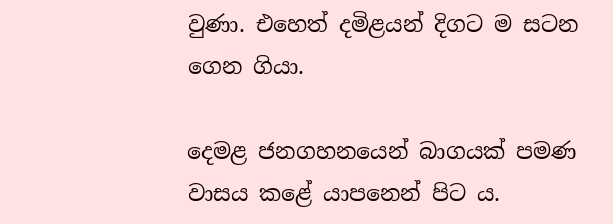වුණා. එහෙත් දමිළයන් දිගට ම සටන ගෙන ගියා.

දෙමළ ජනගහනයෙන් බාගයක් පමණ වාසය කළේ යාපනෙන් පිට ය.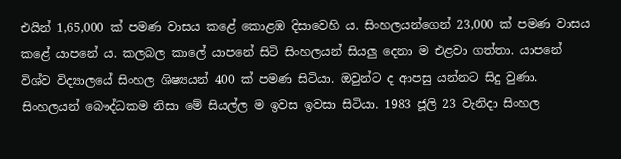එයින් 1,65,000 ක් පමණ වාසය කළේ කොළඹ දිසාවෙහි ය. සිංහලයන්ගෙන් 23,000 ක් පමණ වාසය කළේ යාපනේ ය. කලබල කාලේ යාපනේ සිටි සිංහලයන් සියලු දෙනා ම එළවා ගත්තා. යාපනේ විශ්ව විද්‍යාලයේ සිංහල ශිෂ්‍යයන් 400 ක් පමණ සිටියා. ඔවුන්ට ද ආපසු යන්නට සිදු වුණා. සිංහලයන් බෞද්ධකම නිසා මේ සියල්ල ම ඉවස ඉවසා සිටියා. 1983 ජූලි 23 වැනිදා සිංහල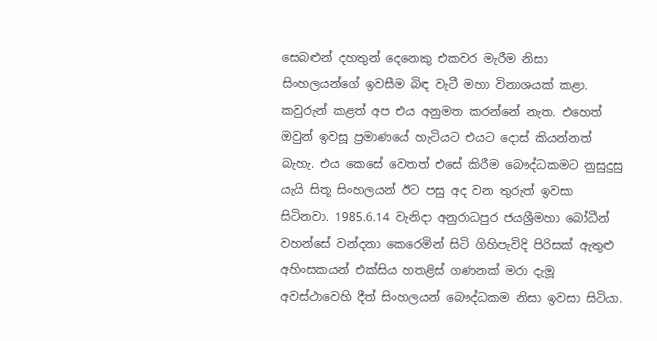සෙබළුන් දහතුන් දෙනෙකු එකවර මැරීම නිසා සිංහලයන්ගේ ඉවසීම බිඳ වැටී මහා විනාශයක් කළා. කවුරුන් කළත් අප එය අනුමත කරන්නේ නැත. එහෙත් ඔවුන් ඉවසූ ප්‍රමාණයේ හැටියට එයට දොස් කියන්නත් බැහැ. එය කෙසේ වෙතත් එසේ කිරීම බෞද්ධකමට නුසුදුසු යැයි සිතූ සිංහලයන් ඊට පසු අද වන තුරුත් ඉවසා සිටිනවා. 1985.6.14 වැනිදා අනුරාධපුර ජයශ්‍රීමහා බෝධීන් වහන්සේ වන්දනා කෙරෙමින් සිටි ගිහිපැවිදි පිරිසක් ඇතුළු අහිංසකයන් එක්සිය හතළිස් ගණනක් මරා දැමූ අවස්ථාවෙහි දීත් සිංහලයන් බෞද්ධකම නිසා ඉවසා සිටියා.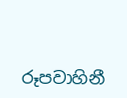රූපවාහිනී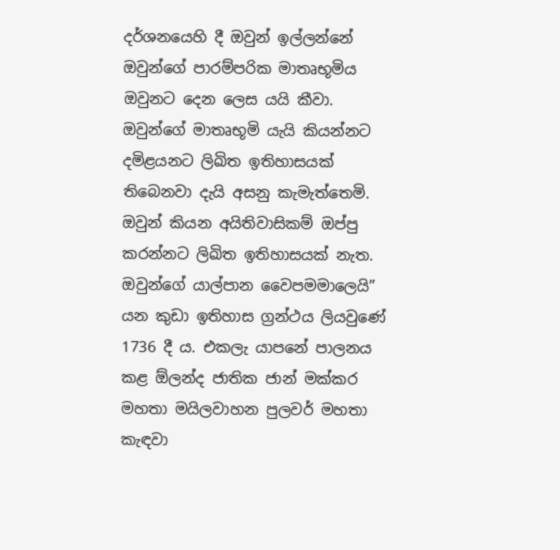දර්ශනයෙහි දී ඔවුන් ඉල්ලන්නේ ඔවුන්ගේ පාරම්පරික මාතෘභූමිය ඔවුනට දෙන ලෙස යයි කීවා. ඔවුන්ගේ මාතෘභූමි යැයි කියන්නට දමිළයනට ලිඛිත ඉතිහාසයක් තිබෙනවා දැයි අසනු කැමැත්තෙමි. ඔවුන් කියන අයිතිවාසිකම් ඔප්පු කරන්නට ලිඛිත ඉතිහාසයක් නැත. ඔවුන්ගේ යාල්පාන වෛපමමාලෙයි” යන කුඩා ඉතිහාස ග්‍රන්ථය ලියවුණේ 1736 දී ය. එකලැ යාපනේ පාලනය කළ ඕලන්ද ජාතික ජාන් මක්කර මහතා මයිලවාහන පුලවර් මහතා කැඳවා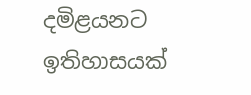දමිළයනට ඉතිහාසයක්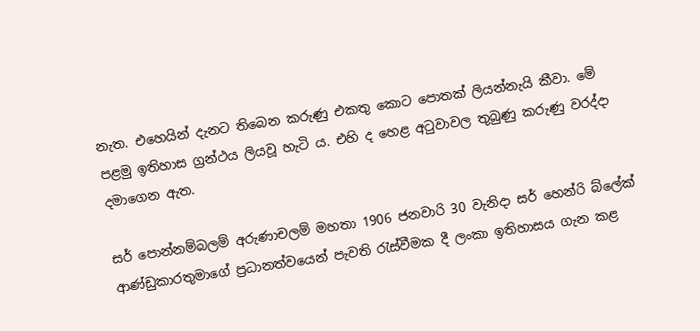නැත. එහෙයින් දැනට තිබෙන කරුණු එකතු කොට පොතක් ලියන්නැයි කීවා. මේ පළමු ඉතිහාස ග්‍රන්ථය ලියවූ හැටි ය. එහි ද හෙළ අටුවාවල තුබුණු කරුණු වරද්දා දමාගෙන ඇත.

සර් පොන්නම්බලම් අරුණාචලම් මහතා 1906 ජනවාරි 30 වැනිදා සර් හෙන්රි බ්ලේක් ආණ්ඩුකාරතුමාගේ ප්‍රධානත්වයෙන් පැවති රැස්වීමක දී ලංකා ඉතිහාසය ගැන කළ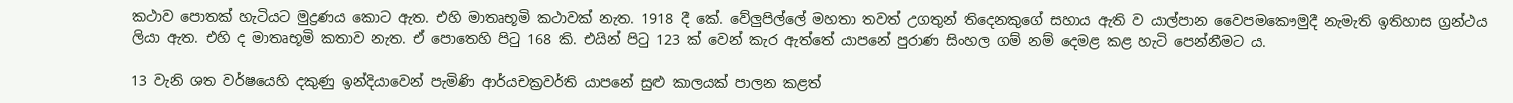කථාව පොතක් හැටියට මුද්‍රණය කොට ඇත. එහි මාතෘභූමි කථාවක් නැත. 1918 දී කේ. වේලුපිල්ලේ මහතා තවත් උගතුන් තිදෙනකුගේ සහාය ඇති ව යාල්පාන වෛපමකෙ‍ෟමුදී නැමැති ඉතිහාස ග්‍රන්ථය ලියා ඇත. එහි ද මාතෘභූමි කතාව නැත. ඒ පොතෙහි පිටු 168 කි. එයින් පිටු 123 ක් වෙන් කැර ඇත්තේ යාපනේ පුරාණ සිංහල ගම් නම් දෙමළ කළ හැටි පෙන්නීමට ය.

13 වැනි ශත වර්ෂයෙහි දකුණු ඉන්දියාවෙන් පැමිණි ආර්යචක්‍රවර්ති යාපනේ සුළු කාලයක් පාලන කළත්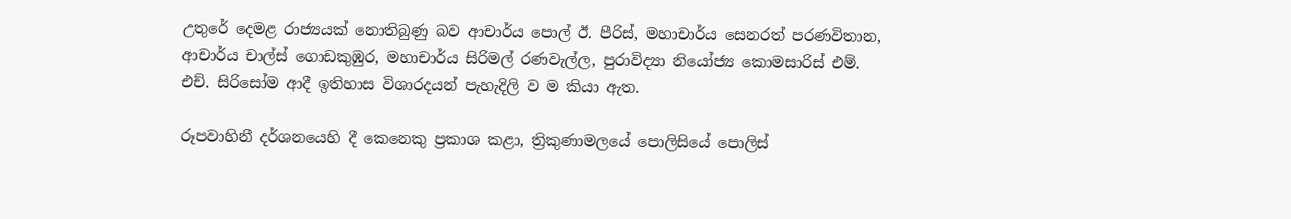උතුරේ දෙමළ රාජ්‍යයක් නොතිබුණු බව ආචාර්ය පොල් ඊ. පීරිස්, මහාචාර්ය සෙනරත් පරණවිතාන, ආචාර්ය චාල්ස් ගොඩකුඹුර, මහාචාර්ය සිරිමල් රණවැල්ල, පුරාවිද්‍යා නියෝජ්‍ය කොමසාරිස් එම්. එච්. සිරිසෝම ආදී ඉතිහාස විශාරදයන් පැහැදිලි ව ම කියා ඇත.

රූපවාහිනී දර්ශනයෙහි දී කෙනෙකු ප්‍රකාශ කළා, ත්‍රිකුණාමලයේ පොලිසියේ පොලිස්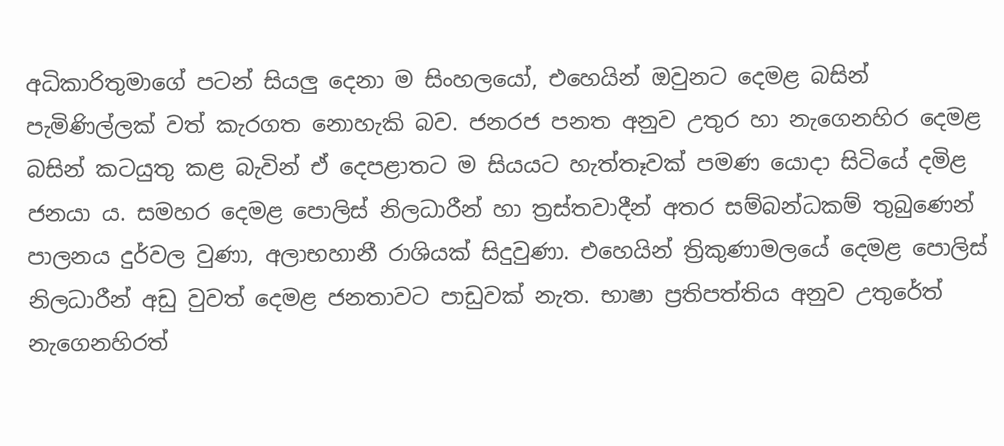අධිකාරිතුමාගේ පටන් සියලු දෙනා ම සිංහලයෝ, එහෙයින් ඔවුනට දෙමළ බසින් පැමිණිල්ලක් වත් කැරගත නොහැකි බව. ජනරජ පනත අනුව උතුර හා නැගෙනහිර දෙමළ බසින් කටයුතු කළ බැවින් ඒ දෙපළාතට ම සියයට හැත්තෑවක් පමණ යොදා සිටියේ දමිළ ජනයා ය. සමහර දෙමළ පොලිස් නිලධාරීන් හා ත්‍රස්තවාදීන් අතර සම්බන්ධකම් තුබුණෙන් පාලනය දුර්වල වුණා, අලාභහානී රාශියක් සිදුවුණා. එහෙයින් ත්‍රිකුණාමලයේ දෙමළ පොලිස් නිලධාරීන් අඩු වුවත් දෙමළ ජනතාවට පාඩුවක් නැත. භාෂා ප්‍රතිපත්තිය අනුව උතුරේත් නැගෙනහිරත්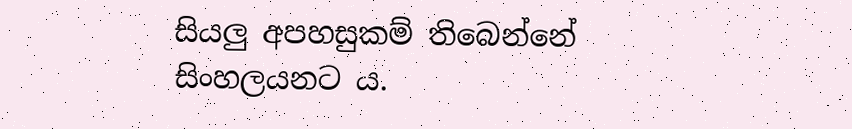සියලු අපහසුකම් තිබෙන්නේ සිංහලයනට ය.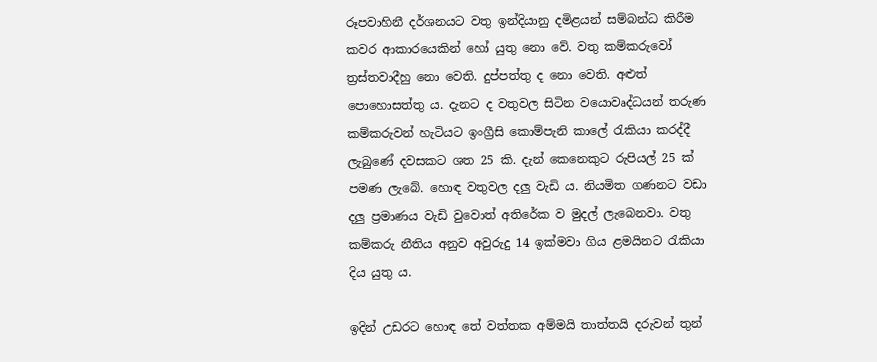රූපවාහිනී දර්ශනයට වතු ඉන්දියානු දමිළයන් සම්බන්ධ කිරීම කවර ආකාරයෙකින් හෝ යුතු නො වේ. වතු කම්කරුවෝ ත්‍රස්තවාදීහු නො වෙති. දුප්පත්තු ද නො වෙති. අළුත් පොහොසත්තු ය. දැනට ද වතුවල සිටින වයොවෘද්ධයන් තරුණ කම්කරුවන් හැටියට ඉංග්‍රීසි කොම්පැනි කාලේ රැකියා කරද්දී ලැබුණේ දවසකට ශත 25 කි. දැන් කෙනෙකුට රුපියල් 25 ක් පමණ ලැබේ. හොඳ වතුවල දලු වැඩි ය. නියමිත ගණනට වඩා දලු ප්‍රමාණය වැඩි වුවොත් අතිරේක ව මුදල් ලැබෙනවා. වතු කම්කරු නීතිය අනුව අවුරුදු 14 ඉක්මවා ගිය ළමයිනට රැකියා දිය යුතු ය.

ඉදින් උඩරට හොඳ තේ වත්තක අම්මයි තාත්තයි දරුවන් තුන්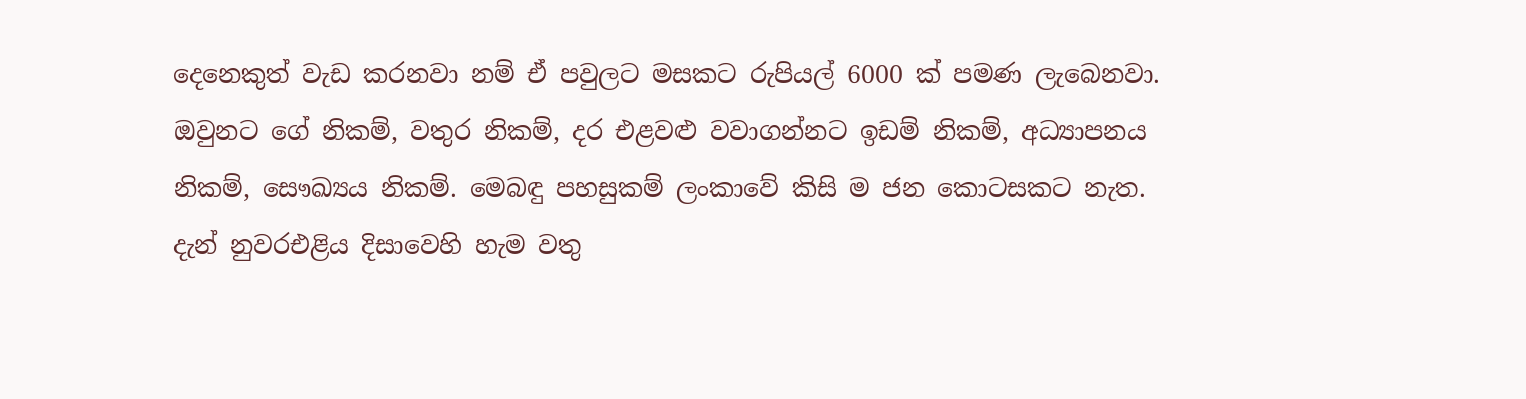දෙනෙකුත් වැඩ කරනවා නම් ඒ පවුලට මසකට රුපියල් 6000 ක් පමණ ලැබෙනවා. ඔවුනට ගේ නිකම්, වතුර නිකම්, දර එළවළු වවාගන්නට ඉඩම් නිකම්, අධ්‍යාපනය නිකම්, සෞඛ්‍යය නිකම්. මෙබඳු පහසුකම් ලංකාවේ කිසි ම ජන කොටසකට නැත. දැන් නුවරඑළිය දිසාවෙහි හැම වතු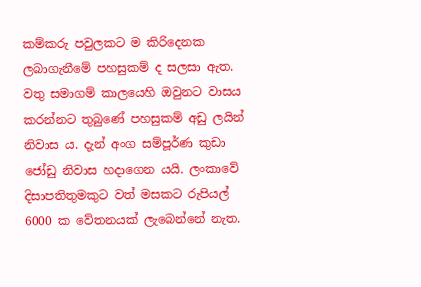කම්කරු පවුලකට ම කිරිදෙනක ලබාගැනීමේ පහසුකම් ද සලසා ඇත. වතු සමාගම් කාලයෙහි ඔවුනට වාසය කරන්නට තුබුණේ පහසුකම් අඩු ලයින් නිවාස ය. දැන් අංග සම්පූර්ණ කුඩා ජෝඩු නිවාස හදාගෙන යයි. ලංකාවේ දිසාපතිතුමකුට වත් මසකට රුපියල් 6000 ක වේතනයක් ලැබෙන්නේ නැත.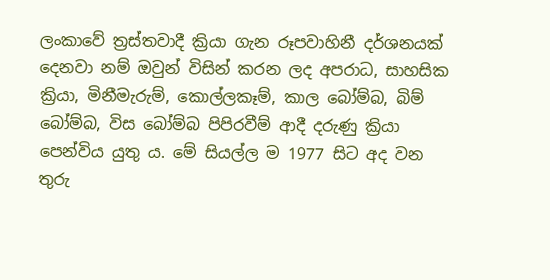ලංකාවේ ත්‍රස්තවාදී ක්‍රියා ගැන රූපවාහිනී දර්ශනයක් දෙනවා නම් ඔවුන් විසින් කරන ලද අපරාධ, සාහසික ක්‍රියා, මිනීමැරුම්, කොල්ලකෑම්, කාල බෝම්බ, බිම් බෝම්බ, විස බෝම්බ පිපිරවීම් ආදී දරුණු ක්‍රියා පෙන්විය යුතු ය. මේ සියල්ල ම 1977 සිට අද වන තුරු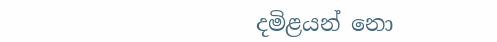දමිළයන් නෙ‍ා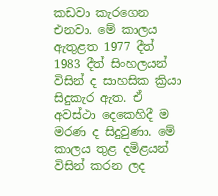කඩවා කැරගෙන එනවා. මේ කාලය ඇතුළත 1977 දීත් 1983 දීත් සිංහලයන් විසින් ද සාහසික ක්‍රියා සිදුකැර ඇත. ඒ අවස්ථා දෙකෙහිදී ම මරණ ද සිදුවුණා. මේ කාලය තුළ දමිළයන් විසින් කරන ලද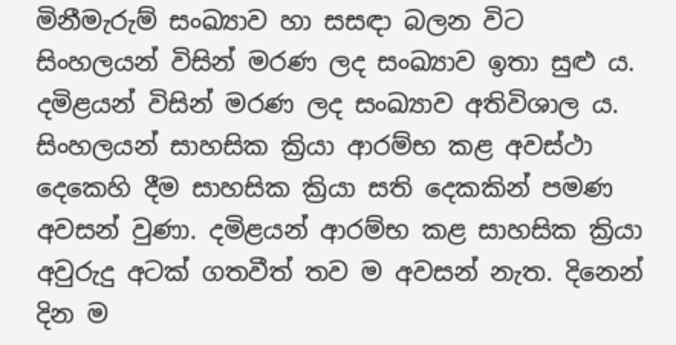මිනීමැරුම් සංඛ්‍යාව හා සසඳා බලන විට සිංහලයන් විසින් මරණ ලද සංඛ්‍යාව ඉතා සුළු ය. දමිළයන් විසින් මරණ ලද සංඛ්‍යාව අතිවිශාල ය. සිංහලයන් සාහසික ක්‍රියා ආරම්භ කළ අවස්ථා දෙකෙහි දීම සාහසික ක්‍රියා සති දෙකකින් පමණ අවසන් වුණා. දමිළයන් ආරම්භ කළ සාහසික ක්‍රියා අවුරුදු අටක් ගතවීත් තව ම අවසන් නැත. දිනෙන් දින ම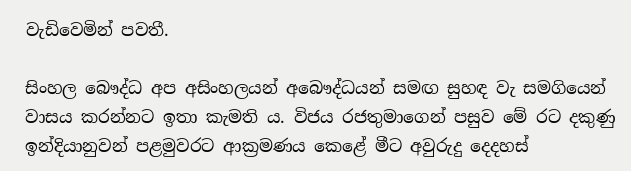වැඩිවෙමින් පවතී.

සිංහල බෙ‍ෟද්ධ අප අසිංහලයන් අබෞද්ධයන් සමඟ සුහඳ වැ සමගියෙන් වාසය කරන්නට ඉතා කැමති ය. විජය රජතුමාගෙන් පසුව මේ රට දකුණු ඉන්දියානුවන් පළමුවරට ආක්‍රමණය කෙළේ මීට අවුරුදු දෙදහස්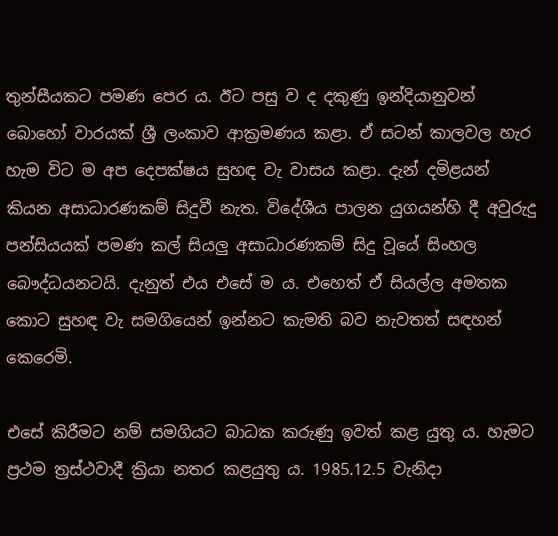තුන්සීයකට පමණ පෙර ය. ඊට පසු ව ද දකුණු ඉන්දියානුවන් බොහෝ වාරයක් ශ්‍රී ලංකාව ආක්‍රමණය කළා. ඒ සටන් කාලවල හැර හැම විට ම අප දෙපක්ෂය සුහඳ වැ වාසය කළා. දැන් දමිළයන් කියන අසාධාරණකම් සිදුවී නැත. විදේශීය පාලන යුගයන්හි දී අවුරුදු පන්සියයක් පමණ කල් සියලු අසාධාරණකම් සිදු වූයේ සිංහල බෞද්ධයනටයි. දැනුත් එය එසේ ම ය. එහෙත් ඒ සියල්ල අමතක කොට සුහඳ වැ සමගියෙන් ඉන්නට කැමති බව නැවතත් සඳහන් කෙරෙමි.

එසේ කිරීමට නම් සමගියට බාධක කරුණු ඉවත් කළ යුතු ය. හැමට ප්‍රථම ත්‍රස්ථවාදී ක්‍රියා නතර කළයුතු ය. 1985.12.5 වැනිදා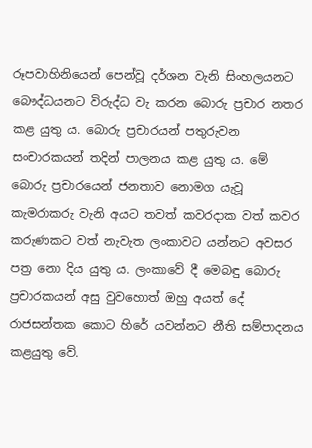රූපවාහිනියෙන් පෙන්වූ දර්ශන වැනි සිංහලයනට බෞද්ධයනට විරුද්ධ වැ කරන බෙ‍ාරු ප්‍රචාර නතර කළ යුතු ය. බොරු ප්‍රචාරයන් පතුරුවන සංචාරකයන් තදින් පාලනය කළ යුතු ය. මේ බොරු ප්‍රචාරයෙන් ජනතාව නොමග යැවූ කැමරාකරු වැනි අයට තවත් කවරදාක වත් කවර කරුණකට වත් නැවැත ලංකාවට යන්නට අවසර පත්‍ර නො දිය යුතු ය. ලංකාවේ දී මෙබඳු බොරු ප්‍රචාරකයන් අසු වුවහොත් ඔහු අයත් දේ රාජසන්තක කොට හිරේ යවන්නට නීති සම්පාදනය කළයුතු වේ.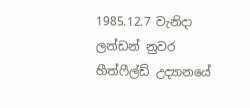1985.12.7 වැනිදා ලන්ඩන් නුවර හීත්ෆීල්ඩ් උද්‍යානයේ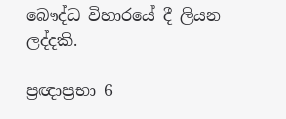බෞද්ධ විහාරයේ දී ලියන ලද්දකි.

ප්‍රඥාප්‍රභා 6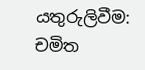යතුරුලිවීම: චමිත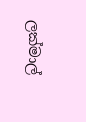ලක්මාල්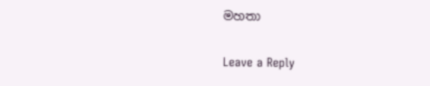මහතා

Leave a Reply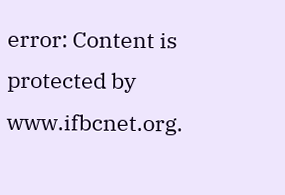error: Content is protected by www.ifbcnet.org.